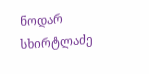ნოდარ სხირტლაძე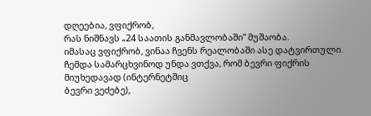დღეებია, ვფიქრობ,
რას ნიშნავს „24 საათის განმავლობაში“ მუშაობა.
იმასაც ვფიქრობ, ვინაა ჩვენს რეალობაში ასე დატვირთული. ჩემდა სამარცხვინოდ უნდა ვთქვა, რომ ბევრი ფიქრის
მიუხედავად (ინტერნეტშიც
ბევრი ვეძებე),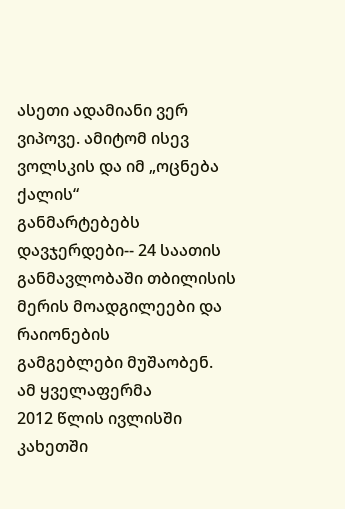ასეთი ადამიანი ვერ ვიპოვე. ამიტომ ისევ ვოლსკის და იმ „ოცნება ქალის“
განმარტებებს დავჯერდები-- 24 საათის განმავლობაში თბილისის მერის მოადგილეები და რაიონების
გამგებლები მუშაობენ.
ამ ყველაფერმა
2012 წლის ივლისში კახეთში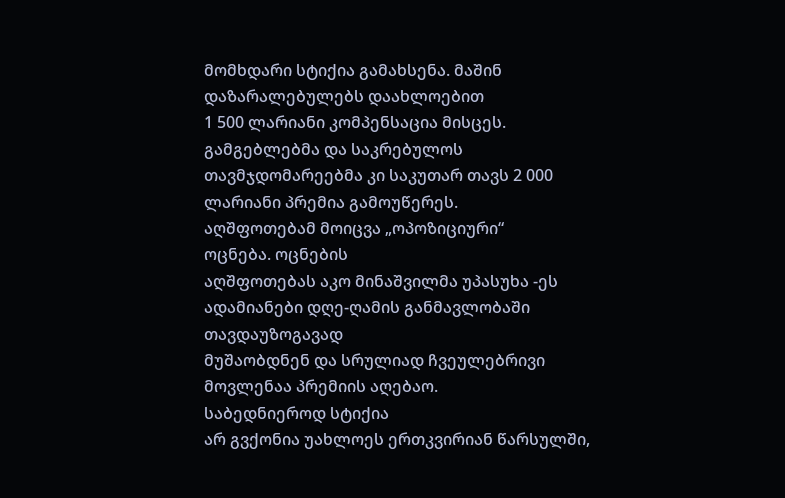მომხდარი სტიქია გამახსენა. მაშინ დაზარალებულებს დაახლოებით
1 500 ლარიანი კომპენსაცია მისცეს. გამგებლებმა და საკრებულოს
თავმჯდომარეებმა კი საკუთარ თავს 2 000 ლარიანი პრემია გამოუწერეს.
აღშფოთებამ მოიცვა „ოპოზიციური“
ოცნება. ოცნების
აღშფოთებას აკო მინაშვილმა უპასუხა -ეს ადამიანები დღე-ღამის განმავლობაში თავდაუზოგავად
მუშაობდნენ და სრულიად ჩვეულებრივი მოვლენაა პრემიის აღებაო.
საბედნიეროდ სტიქია
არ გვქონია უახლოეს ერთკვირიან წარსულში,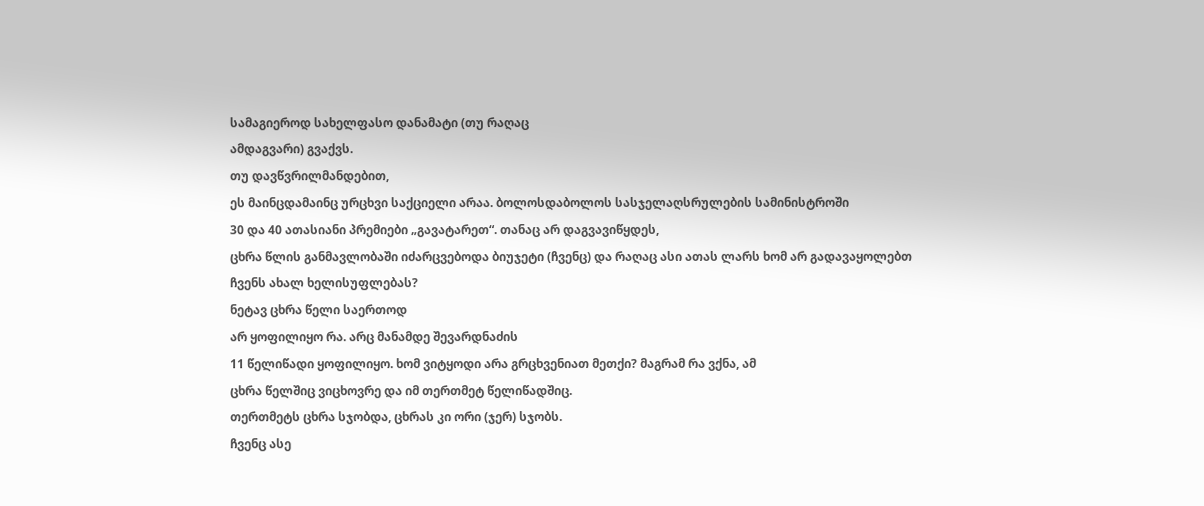სამაგიეროდ სახელფასო დანამატი (თუ რაღაც
ამდაგვარი) გვაქვს.
თუ დავწვრილმანდებით,
ეს მაინცდამაინც ურცხვი საქციელი არაა. ბოლოსდაბოლოს სასჯელაღსრულების სამინისტროში
30 და 40 ათასიანი პრემიები „გავატარეთ“. თანაც არ დაგვავიწყდეს,
ცხრა წლის განმავლობაში იძარცვებოდა ბიუჯეტი (ჩვენც) და რაღაც ასი ათას ლარს ხომ არ გადავაყოლებთ
ჩვენს ახალ ხელისუფლებას?
ნეტავ ცხრა წელი საერთოდ
არ ყოფილიყო რა. არც მანამდე შევარდნაძის
11 წელიწადი ყოფილიყო. ხომ ვიტყოდი არა გრცხვენიათ მეთქი? მაგრამ რა ვქნა, ამ
ცხრა წელშიც ვიცხოვრე და იმ თერთმეტ წელიწადშიც.
თერთმეტს ცხრა სჯობდა, ცხრას კი ორი (ჯერ) სჯობს.
ჩვენც ასე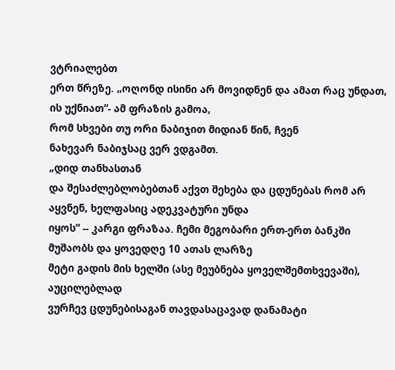ვტრიალებთ
ერთ წრეზე. „ოღონდ ისინი არ მოვიდნენ და ამათ რაც უნდათ, ის უქნიათ“- ამ ფრაზის გამოა,
რომ სხვები თუ ორი ნაბიჯით მიდიან წინ, ჩვენ
ნახევარ ნაბიჯსაც ვერ ვდგამთ.
„დიდ თანხასთან
და შესაძლებლობებთან აქვთ შეხება და ცდუნებას რომ არ აყვნენ, ხელფასიც ადეკვატური უნდა
იყოს“ -- კარგი ფრაზაა. ჩემი მეგობარი ერთ-ერთ ბანკში მუშაობს და ყოვედღე 10 ათას ლარზე
მეტი გადის მის ხელში (ასე მეუბნება ყოველშემთხვევაში), აუცილებლად
ვურჩევ ცდუნებისაგან თავდასაცავად დანამატი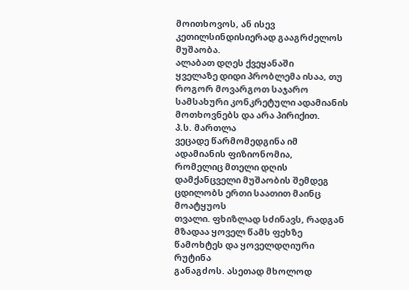მოითხოვოს, ან ისევ კეთილსინდისიერად გააგრძელოს
მუშაობა.
ალაბათ დღეს ქვეყანაში
ყველაზე დიდი პრობლემა ისაა, თუ როგორ მოვარგოთ საჯარო სამსახური კონკრეტული ადამიანის
მოთხოვნებს და არა პირიქით.
პ.ს. მართლა
ვეცადე წარმომედგინა იმ ადამიანის ფიზიონომია,
რომელიც მთელი დღის დამქანცველი მუშაობის შემდეგ ცდილობს ერთი საათით მაინც მოატყუოს
თვალი. ფხიზლად სძინავს, რადგან მზადაა ყოველ წამს ფეხზე წამოხტეს და ყოველდღიური რუტინა
განაგძოს. ასეთად მხოლოდ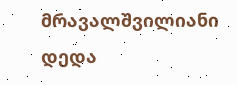მრავალშვილიანი დედა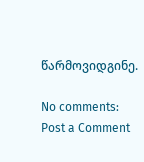წარმოვიდგინე.

No comments:
Post a Comment